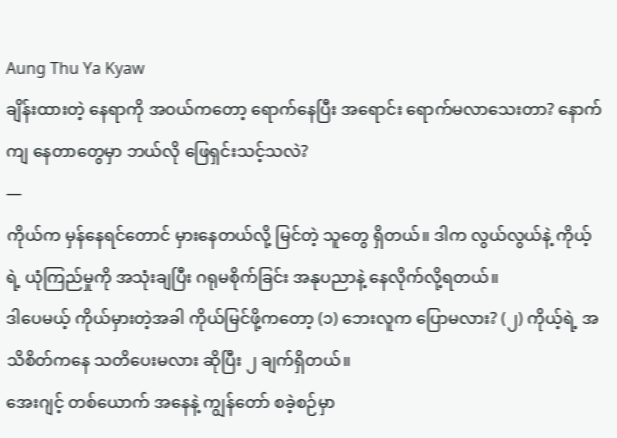Aung Thu Ya Kyaw
ချိန်းထားတဲ့ နေရာကို အဝယ်ကတော့ ရောက်နေပြီး အရောင်း ရောက်မလာသေးတာ? နောက်ကျ နေတာတွေမှာ ဘယ်လို ဖြေရှင်းသင့်သလဲ?
—
ကိုယ်က မှန်နေရင်တောင် မှားနေတယ်လို့ မြင်တဲ့ သူတွေ ရှိတယ်။ ဒါက လွယ်လွယ်နဲ့ ကိုယ့်ရဲ့ ယုံကြည်မှုကို အသုံးချပြီး ဂရုမစိုက်ခြင်း အနုပညာနဲ့ နေလိုက်လို့ရတယ်။
ဒါပေမယ့် ကိုယ်မှားတဲ့အခါ ကိုယ်မြင်ဖို့ကတော့ (၁) ဘေးလူက ပြောမလား? (၂) ကိုယ့်ရဲ့ အသိစိတ်ကနေ သတိပေးမလား ဆိုပြီး ၂ ချက်ရှိတယ်။
အေးဂျင့် တစ်ယောက် အနေနဲ့ ကျွန်တော် စခဲ့စဉ်မှာ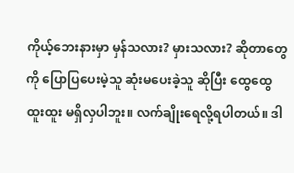ကိုယ့်ဘေးနားမှာ မှန်သလား? မှားသလား? ဆိုတာတွေကို ပြောပြပေးမဲ့သူ ဆုံးမပေးခဲ့သူ ဆိုပြီး ထွေထွေထူးထူး မရှိလှပါဘူး။ လက်ချိုးရေလို့ရပါတယ်။ ဒါ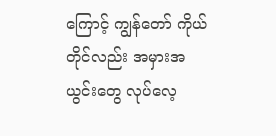ကြောင့် ကျွန်တော် ကိုယ်တိုင်လည်း အမှားအယွင်းတွေ လုပ်လေ့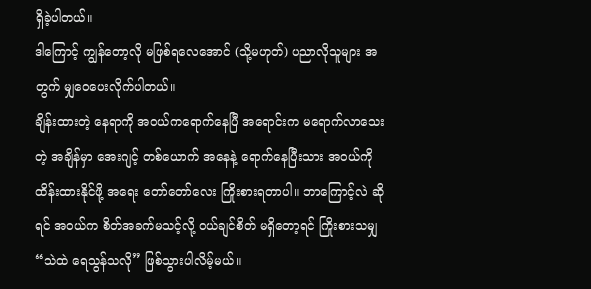ရှိခဲ့ပါတယ်။
ဒါကြောင့် ကျွန်တော့လို မဖြစ်ရလေအောင် (သို့မဟုတ်) ပညာလိုသူများ အတွက် မျှဝေပေးလိုက်ပါတယ်။
ချိန်းထားတဲ့ နေရာကို အဝယ်ကရောက်နေပြီ အရောင်းက မရောက်လာသေးတဲ့ အချိန်မှာ အေးဂျင့် တစ်ယောက် အနေနဲ့ ရောက်နေပြီးသား အဝယ်ကို ထိန်းထားနိုင်ဖို့ အရေး တော်တော်လေး ကြိုးစားရတာပါ။ ဘာကြောင့်လဲ ဆိုရင် အဝယ်က စိတ်အခက်မသင့်လို့ ဝယ်ချင်စိတ် မရှိတော့ရင် ကြိုးစားသမျှ “သဲထဲ ရေသွန်သလို” ဖြစ်သွားပါလိမ့်မယ်။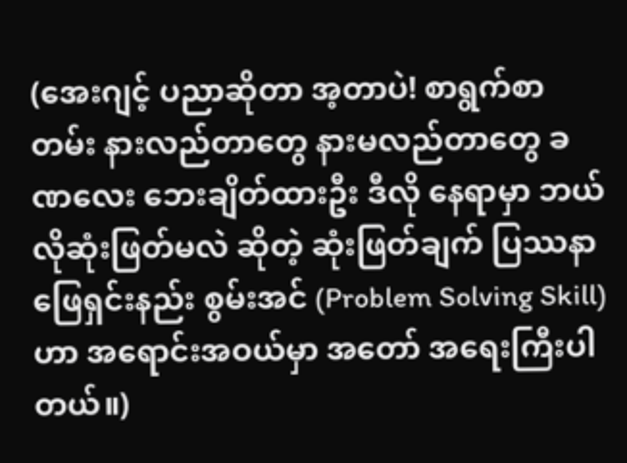(အေးဂျင့် ပညာဆိုတာ အ့တာပဲ! စာရွက်စာတမ်း နားလည်တာတွေ နားမလည်တာတွေ ခဏလေး ဘေးချိတ်ထားဦး ဒီလို နေရာမှာ ဘယ်လိုဆုံးဖြတ်မလဲ ဆိုတဲ့ ဆုံးဖြတ်ချက် ပြဿနာဖြေရှင်းနည်း စွမ်းအင် (Problem Solving Skill) ဟာ အရောင်းအဝယ်မှာ အတော် အရေးကြီးပါတယ်။)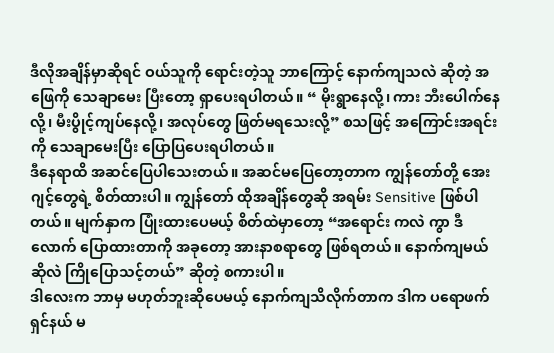ဒီလိုအချိန်မှာဆိုရင် ဝယ်သူကို ရောင်းတဲ့သူ ဘာကြောင့် နောက်ကျသလဲ ဆိုတဲ့ အဖြေကို သေချာမေး ပြီးတော့ ရှာပေးရပါတယ်။ “ မိုးရွာနေလို့၊ ကား ဘီးပေါက်နေလို့၊ မီးပွိုင့်ကျပ်နေလို့၊ အလုပ်တွေ ဖြတ်မရသေးလို့” စသဖြင့် အကြောင်းအရင်းကို သေချာမေးပြီး ပြောပြပေးရပါတယ်။
ဒီနေရာထိ အဆင်ပြေပါသေးတယ်။ အဆင်မပြေတော့တာက ကျွန်တော်တို့ အေးဂျင့်တွေရဲ့ စိတ်ထားပါ။ ကျွန်တော် ထိုအချိန်တွေဆို အရမ်း Sensitive ဖြစ်ပါတယ်။ မျက်နှာက ပြုံးထားပေမယ့် စိတ်ထဲမှာတော့ “အရောင်း ကလဲ ကွာ ဒီလောက် ပြောထားတာကို အခုတော့ အားနာစရာတွေ ဖြစ်ရတယ်။ နောက်ကျမယ် ဆိုလဲ ကြိုပြောသင့်တယ်” ဆိုတဲ့ စကားပါ။
ဒါလေးက ဘာမှ မဟုတ်ဘူးဆိုပေမယ့် နောက်ကျသိလိုက်တာက ဒါက ပရောဖက်ရှင်နယ် မ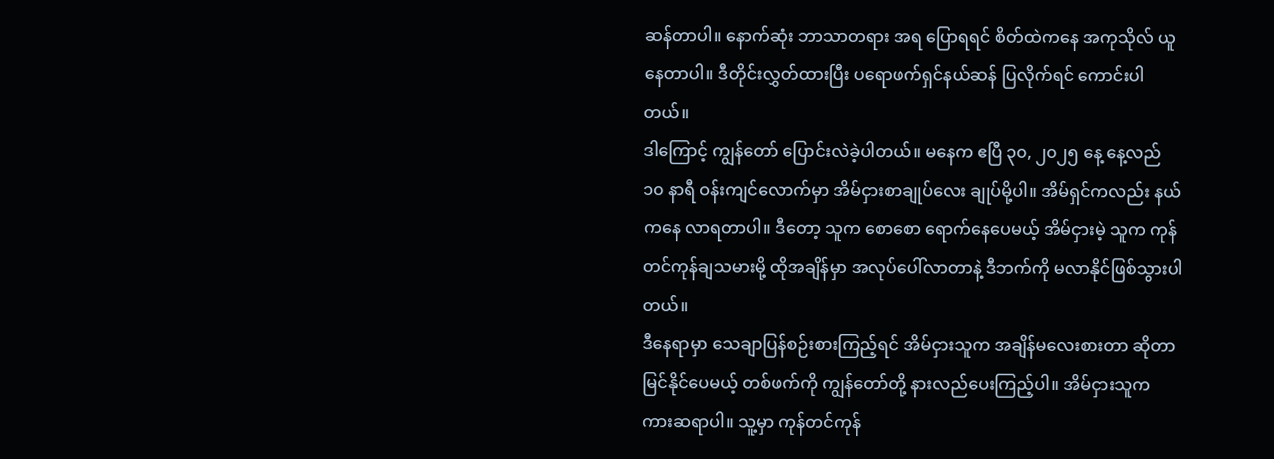ဆန်တာပါ။ နောက်ဆုံး ဘာသာတရား အရ ပြောရရင် စိတ်ထဲကနေ အကုသိုလ် ယူနေတာပါ။ ဒီတိုင်းလွှတ်ထားပြီး ပရောဖက်ရှင်နယ်ဆန် ပြလိုက်ရင် ကောင်းပါတယ်။
ဒါကြောင့် ကျွန်တော် ပြောင်းလဲခဲ့ပါတယ်။ မနေက ဧပြီ ၃၀, ၂၀၂၅ နေ့ နေ့လည် ၁၀ နာရီ ဝန်းကျင်လောက်မှာ အိမ်ငှားစာချုပ်လေး ချုပ်မို့ပါ။ အိမ်ရှင်ကလည်း နယ်ကနေ လာရတာပါ။ ဒီတော့ သူက စောစော ရောက်နေပေမယ့် အိမ်ငှားမဲ့ သူက ကုန်တင်ကုန်ချသမားမို့ ထိုအချိန်မှာ အလုပ်ပေါ်လာတာနဲ့ ဒီဘက်ကို မလာနိုင်ဖြစ်သွားပါတယ်။
ဒီနေရာမှာ သေချာပြန်စဉ်းစားကြည့်ရင် အိမ်ငှားသူက အချိန်မလေးစားတာ ဆိုတာ မြင်နိုင်ပေမယ့် တစ်ဖက်ကို ကျွန်တော်တို့ နားလည်ပေးကြည့်ပါ။ အိမ်ငှားသူက ကားဆရာပါ။ သူ့မှာ ကုန်တင်ကုန်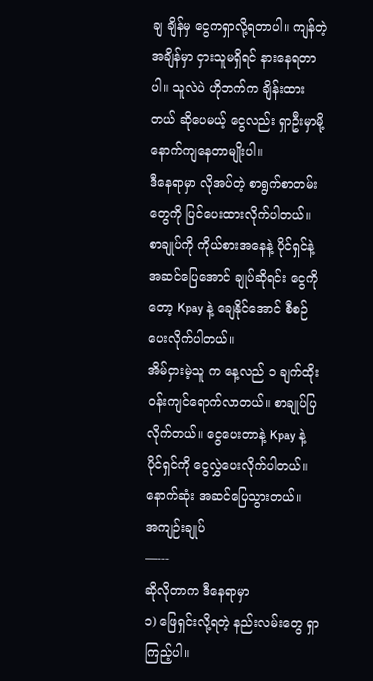ချ ချိန်မှ ငွေကရှာလို့ရတာပါ။ ကျန်တဲ့ အချိန်မှာ ငှားသူမရှိရင် နားနေရတာပါ။ သူလဲပဲ ဟိုဘက်က ချိန်းထားတယ် ဆိုပေမယ့် ငွေလည်း ရှာဦးမှာမို့ နောက်ကျနေတာမျိုးပါ။
ဒီနေရာမှာ လိုအပ်တဲ့ စာရွက်စာတမ်းတွေကို ပြင်ပေးထားလိုက်ပါတယ်။ စာချုပ်ကို ကိုယ်စားအနေနဲ့ ပိုင်ရှင်နဲ့ အဆင်ပြေအောင် ချုပ်ဆိုရင်း ငွေကိုတော့ Kpay နဲ့ ချေနိုင်အောင် စီစဉ်ပေးလိုက်ပါတယ်။
အိမ်ငှားမဲ့သူ က နေ့လည် ၁ ချက်ထိုး ဝန်းကျင်ရောက်လာတယ်။ စာချုပ်ပြလိုက်တယ်။ ငွေပေးတာနဲ့ Kpay နဲ့ ပိုင်ရှင်ကို ငွေလွှဲပေးလိုက်ပါတယ်။ နောက်ဆုံး အဆင်ပြေသွားတယ်။
အကျဉ်းချုပ်
—---
ဆိုလိုတာက ဒီနေရာမှာ
၁) ဖြေရှင်းလို့ရတဲ့ နည်းလမ်းတွေ ရှာကြည့်ပါ။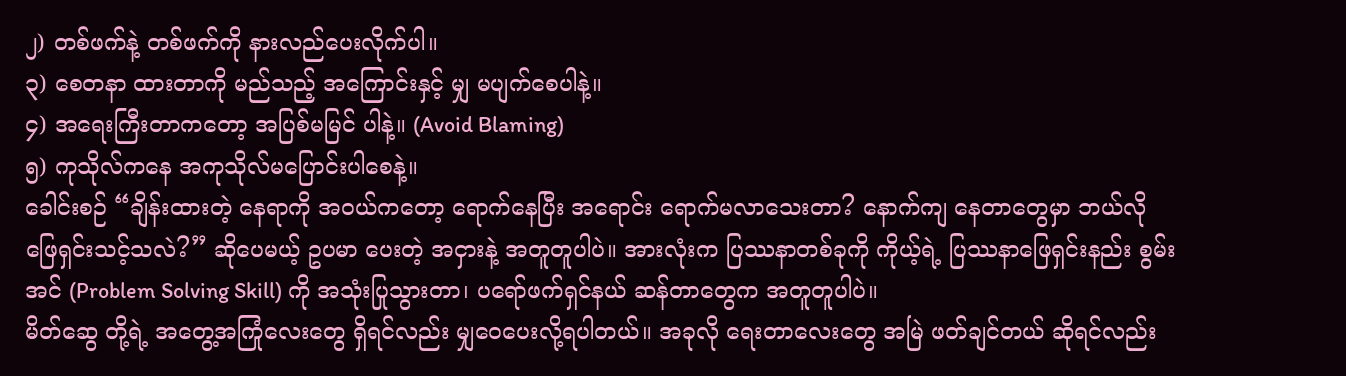၂) တစ်ဖက်နဲ့ တစ်ဖက်ကို နားလည်ပေးလိုက်ပါ။
၃) စေတနာ ထားတာကို မည်သည့် အကြောင်းနှင့် မျှ မပျက်စေပါနဲ့။
၄) အရေးကြီးတာကတော့ အပြစ်မမြင် ပါနဲ့။ (Avoid Blaming)
၅) ကုသိုလ်ကနေ အကုသိုလ်မပြောင်းပါစေနဲ့။
ခေါင်းစဉ် “ချိန်းထားတဲ့ နေရာကို အဝယ်ကတော့ ရောက်နေပြီး အရောင်း ရောက်မလာသေးတာ? နောက်ကျ နေတာတွေမှာ ဘယ်လို ဖြေရှင်းသင့်သလဲ?” ဆိုပေမယ့် ဥပမာ ပေးတဲ့ အငှားနဲ့ အတူတူပါပဲ။ အားလုံးက ပြဿနာတစ်ခုကို ကိုယ့်ရဲ့ ပြဿနာဖြေရှင်းနည်း စွမ်းအင် (Problem Solving Skill) ကို အသုံးပြုသွားတာ၊ ပရော်ဖက်ရှင်နယ် ဆန်တာတွေက အတူတူပါပဲ။
မိတ်ဆွေ တို့ရဲ့ အတွေ့အကြုံလေးတွေ ရှိရင်လည်း မျှဝေပေးလို့ရပါတယ်။ အခုလို ရေးတာလေးတွေ အမြဲ ဖတ်ချင်တယ် ဆိုရင်လည်း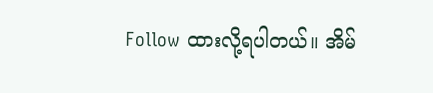Follow ထားလို့ရပါတယ်။ အိမ်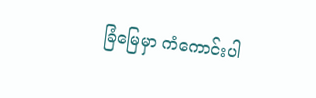ခြံမြေမှာ ကံကောင်းပါ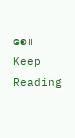စေ။
Keep Reading